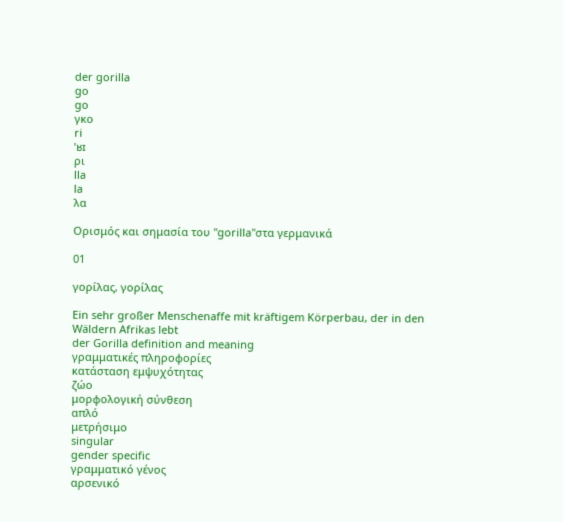der gorilla
go
go
γκο
ri
ˈʁɪ
ρι
lla
la
λα

Ορισμός και σημασία του "gorilla"στα γερμανικά

01

γορίλας, γορίλας

Ein sehr großer Menschenaffe mit kräftigem Körperbau, der in den Wäldern Afrikas lebt
der Gorilla definition and meaning
γραμματικές πληροφορίες
κατάσταση εμψυχότητας
ζώο
μορφολογική σύνθεση
απλό
μετρήσιμο
singular
gender specific
γραμματικό γένος
αρσενικό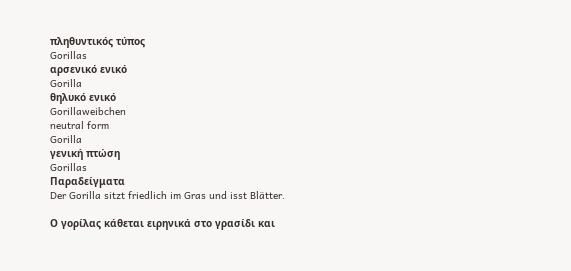πληθυντικός τύπος
Gorillas
αρσενικό ενικό
Gorilla
θηλυκό ενικό
Gorillaweibchen
neutral form
Gorilla
γενική πτώση
Gorillas
Παραδείγματα
Der Gorilla sitzt friedlich im Gras und isst Blätter.

Ο γορίλας κάθεται ειρηνικά στο γρασίδι και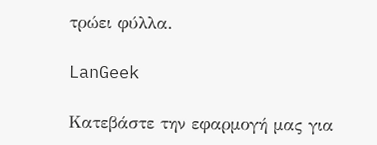τρώει φύλλα.

LanGeek

Κατεβάστε την εφαρμογή μας για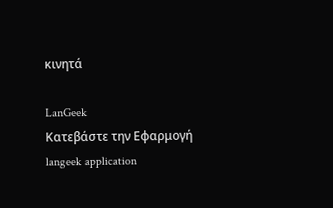κινητά

LanGeek
Κατεβάστε την Εφαρμογή
langeek application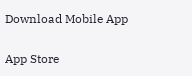Download Mobile App

App Store